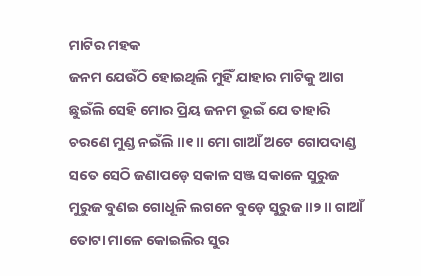ମାଟିର ମହକ
ଜନମ ଯେଉଁଠି ହୋଇଥିଲି ମୁହିଁ ଯାହାର ମାଟିକୁ ଆଗ ଛୁଇଁଲି ସେହି ମୋର ପ୍ରିୟ ଜନମ ଭୂଇଁ ଯେ ତାହାରି ଚରଣେ ମୁଣ୍ଡ ନଇଁଲି ॥୧॥ ମୋ ଗାଆଁ ଅଟେ ଗୋପଦାଣ୍ଡ ସତେ ସେଠି ଜଣାପଡ଼େ ସକାଳ ସଞ୍ଜ ସକାଳେ ସୁରୁଜ ମୁରୁଜ ବୁଣଇ ଗୋଧୂଳି ଲଗନେ ବୁଡ଼େ ସୁରୁଜ ॥୨॥ ଗାଆଁ ତୋଟା ମାଳେ କୋଇଲିର ସୁର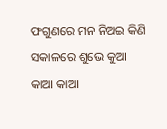ଫଗୁଣରେ ମନ ନିଅଇ କିଣି ସକାଳରେ ଶୁଭେ କୁଆ କାଆ କାଆ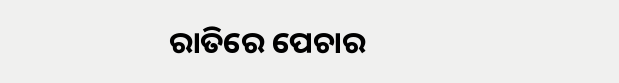ରାତିରେ ପେଚାର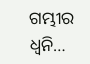ଗମ୍ଭୀର ଧ୍ୱନି…